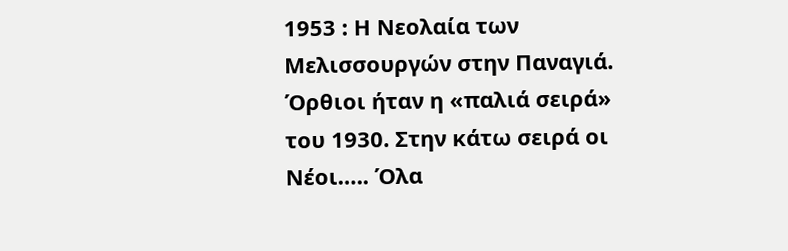1953 : Η Νεολαία των Μελισσουργών στην Παναγιά. Όρθιοι ήταν η «παλιά σειρά» του 1930. Στην κάτω σειρά οι Νέοι….. Όλα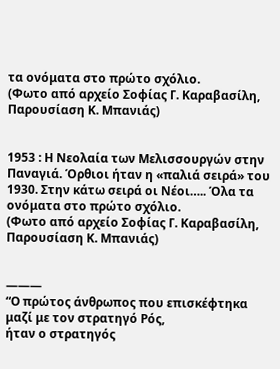τα ονόματα στο πρώτο σχόλιο.
(Φωτο από αρχείο Σοφίας Γ. Καραβασίλη, Παρουσίαση Κ. Μπανιάς)


1953 : Η Νεολαία των Μελισσουργών στην Παναγιά. Όρθιοι ήταν η «παλιά σειρά» του 1930. Στην κάτω σειρά οι Νέοι….. Όλα τα ονόματα στο πρώτο σχόλιο.
(Φωτο από αρχείο Σοφίας Γ. Καραβασίλη, Παρουσίαση Κ. Μπανιάς)


———
“Ο πρώτος άνθρωπος που επισκέφτηκα
μαζί με τον στρατηγό Ρός,
ήταν ο στρατηγός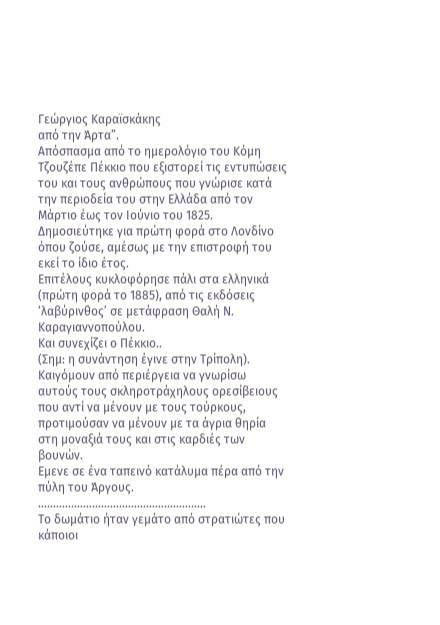Γεώργιος Καραϊσκάκης
από την Άρτα”.
Απόσπασμα από το ημερολόγιο του Κόμη Τζουζέπε Πέκκιο που εξιστορεί τις εντυπώσεις του και τους ανθρώπους που γνώρισε κατά την περιοδεία του στην Ελλάδα από τον Μάρτιο έως τον Ιούνιο του 1825.
Δημοσιεύτηκε για πρώτη φορά στο Λονδίνο όπου ζούσε, αμέσως με την επιστροφή του εκεί το ίδιο έτος.
Επιτέλους κυκλοφόρησε πάλι στα ελληνικά (πρώτη φορά το 1885), από τις εκδόσεις ‘λαβύρινθος’ σε μετάφραση Θαλή Ν. Καραγιαννοπούλου.
Και συνεχίζει ο Πέκκιο..
(Σημ: η συνάντηση έγινε στην Τρίπολη).
Καιγόμουν από περιέργεια να γνωρίσω αυτούς τους σκληροτράχηλους ορεσίβειους που αντί να μένουν με τους τούρκους, προτιμούσαν να μένουν με τα άγρια θηρία στη μοναξιά τους και στις καρδιές των βουνών.
Εμενε σε ένα ταπεινό κατάλυμα πέρα από την πύλη του Άργους.
..…….………………………………………..
Το δωμάτιο ήταν γεμάτο από στρατιώτες που κάποιοι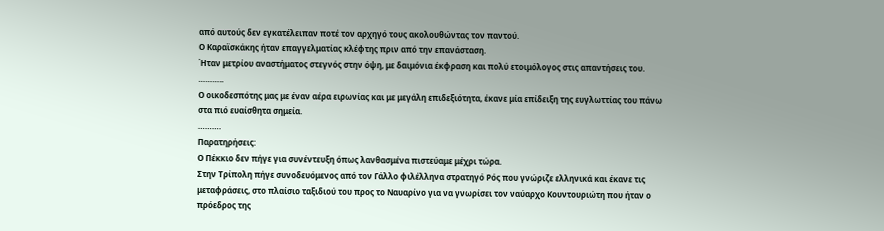από αυτούς δεν εγκατέλειπαν ποτέ τον αρχηγό τους ακολουθώντας τον παντού.
Ο Καραϊσκάκης ήταν επαγγελματίας κλέφτης πριν από την επανάσταση.
Ήταν μετρίου αναστήματος στεγνός στην όψη, με δαιμόνια έκφραση και πολύ ετοιμόλογος στις απαντήσεις του.
………..
Ο οικοδεσπότης μας με έναν αέρα ειρωνίας και με μεγάλη επιδεξιότητα, έκανε μία επίδειξη της ευγλωττίας του πάνω στα πιό ευαίσθητα σημεία.
……….
Παρατηρήσεις:
Ο Πέκκιο δεν πήγε για συνέντευξη όπως λανθασμένα πιστεύαμε μέχρι τώρα.
Στην Τρίπολη πήγε συνοδευόμενος από τον Γάλλο φιλέλληνα στρατηγό Ρός που γνώριζε ελληνικά και έκανε τις μεταφράσεις, στο πλαίσιο ταξιδιού του προς το Ναυαρίνο για να γνωρίσει τον ναύαρχο Κουντουριώτη που ήταν ο πρόεδρος της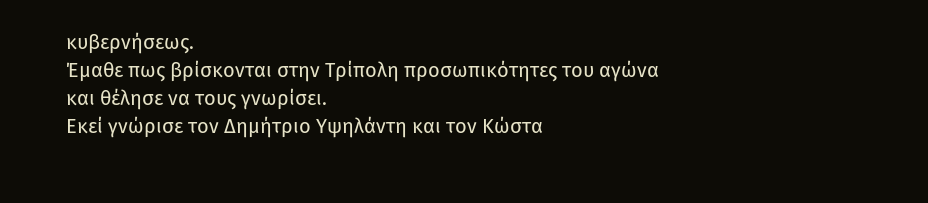κυβερνήσεως.
Έμαθε πως βρίσκονται στην Τρίπολη προσωπικότητες του αγώνα και θέλησε να τους γνωρίσει.
Εκεί γνώρισε τον Δημήτριο Υψηλάντη και τον Κώστα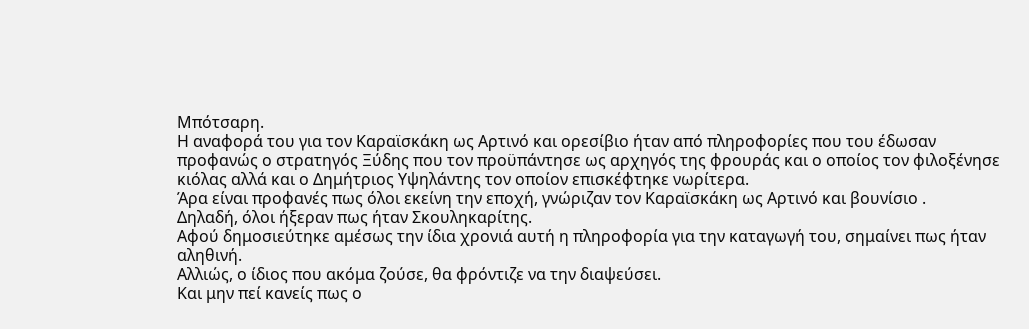Μπότσαρη.
Η αναφορά του για τον Καραϊσκάκη ως Αρτινό και ορεσίβιο ήταν από πληροφορίες που του έδωσαν προφανώς ο στρατηγός Ξύδης που τον προϋπάντησε ως αρχηγός της φρουράς και ο οποίος τον φιλοξένησε κιόλας αλλά και ο Δημήτριος Υψηλάντης τον οποίον επισκέφτηκε νωρίτερα.
Άρα είναι προφανές πως όλοι εκείνη την εποχή, γνώριζαν τον Καραϊσκάκη ως Αρτινό και βουνίσιο .
Δηλαδή, όλοι ήξεραν πως ήταν Σκουληκαρίτης.
Αφού δημοσιεύτηκε αμέσως την ίδια χρονιά αυτή η πληροφορία για την καταγωγή του, σημαίνει πως ήταν αληθινή.
Αλλιώς, ο ίδιος που ακόμα ζούσε, θα φρόντιζε να την διαψεύσει.
Και μην πεί κανείς πως ο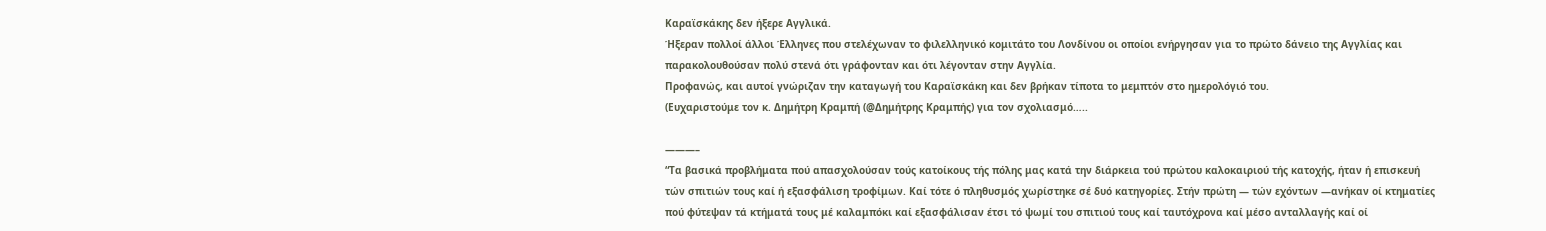Καραϊσκάκης δεν ήξερε Αγγλικά.
Ήξεραν πολλοί άλλοι Έλληνες που στελέχωναν το φιλελληνικό κομιτάτο του Λονδίνου οι οποίοι ενήργησαν για το πρώτο δάνειο της Αγγλίας και παρακολουθούσαν πολύ στενά ότι γράφονταν και ότι λέγονταν στην Αγγλία.
Προφανώς, και αυτοί γνώριζαν την καταγωγή του Καραϊσκάκη και δεν βρήκαν τίποτα το μεμπτόν στο ημερολόγιό του.
(Ευχαριστούμε τον κ. Δημήτρη Κραμπή (@Δημήτρης Κραμπής) για τον σχολιασμό…..

———–
“Τα βασικά προβλήματα πού απασχολούσαν τούς κατοίκους τής πόλης μας κατά την διάρκεια τού πρώτου καλοκαιριού τής κατοχής, ήταν ή επισκευή τών σπιτιών τους καί ή εξασφάλιση τροφίμων. Καί τότε ό πληθυσμός χωρίστηκε σέ δυό κατηγορίες. Στήν πρώτη — τών εχόντων —ανήκαν οί κτηματίες πού φύτεψαν τά κτήματά τους μέ καλαμπόκι καί εξασφάλισαν έτσι τό ψωμί του σπιτιού τους καί ταυτόχρονα καί μέσο ανταλλαγής καί οί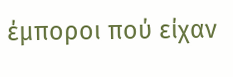έμποροι πού είχαν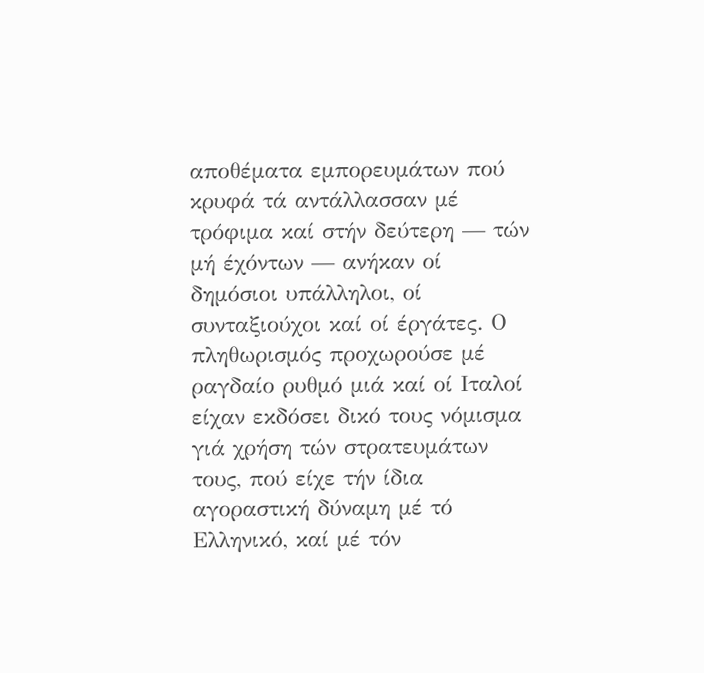αποθέματα εμπορευμάτων πού κρυφά τά αντάλλασσαν μέ τρόφιμα καί στήν δεύτερη — τών μή έχόντων — ανήκαν οί δημόσιοι υπάλληλοι, οί συνταξιούχοι καί οί έργάτες. Ο πληθωρισμός προχωρούσε μέ ραγδαίο ρυθμό μιά καί οί Ιταλοί είχαν εκδόσει δικό τους νόμισμα γιά χρήση τών στρατευμάτων τους, πού είχε τήν ίδια αγοραστική δύναμη μέ τό Ελληνικό, καί μέ τόν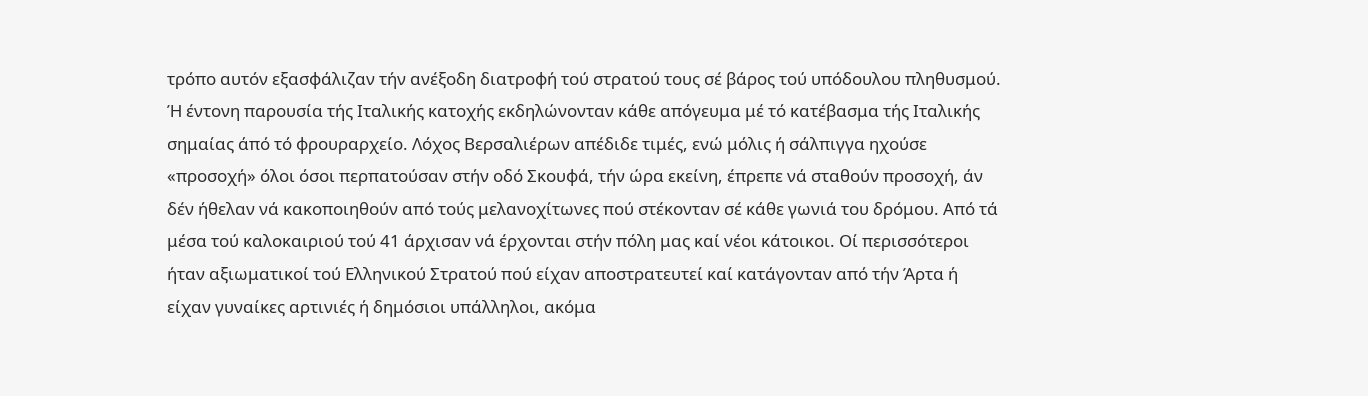τρόπο αυτόν εξασφάλιζαν τήν ανέξοδη διατροφή τού στρατού τους σέ βάρος τού υπόδουλου πληθυσμού. Ή έντονη παρουσία τής Ιταλικής κατοχής εκδηλώνονταν κάθε απόγευμα μέ τό κατέβασμα τής Ιταλικής σημαίας άπό τό φρουραρχείο. Λόχος Βερσαλιέρων απέδιδε τιμές, ενώ μόλις ή σάλπιγγα ηχούσε «προσοχή» όλοι όσοι περπατούσαν στήν οδό Σκουφά, τήν ώρα εκείνη, έπρεπε νά σταθούν προσοχή, άν δέν ήθελαν νά κακοποιηθούν από τούς μελανοχίτωνες πού στέκονταν σέ κάθε γωνιά του δρόμου. Από τά μέσα τού καλοκαιριού τού 41 άρχισαν νά έρχονται στήν πόλη μας καί νέοι κάτοικοι. Οί περισσότεροι ήταν αξιωματικοί τού Ελληνικού Στρατού πού είχαν αποστρατευτεί καί κατάγονταν από τήν Άρτα ή είχαν γυναίκες αρτινιές ή δημόσιοι υπάλληλοι, ακόμα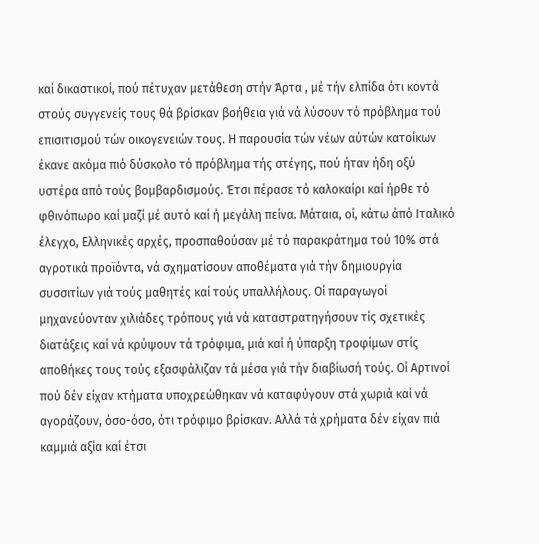καί δικαστικοί, πού πέτυχαν μετάθεση στήν Άρτα , μέ τήν ελπίδα ότι κοντά στούς συγγενείς τους θά βρίσκαν βοήθεια γιά νά λύσουν τό πρόβλημα τού επισιτισμού τών οικογενειών τους. Η παρουσία τών νέων αύτών κατοίκων έκανε ακόμα πιό δύσκολο τό πρόβλημα τής στέγης, πού ήταν ήδη οξύ υστέρα από τούς βομβαρδισμούς. Έτσι πέρασε τό καλοκαίρι καί ήρθε τό φθινόπωρο καί μαζί μέ αυτό καί ή μεγάλη πείνα. Μάταια, οί, κάτω άπό Ιταλικό έλεγχο, Ελληνικές αρχές, προσπαθούσαν μέ τό παρακράτημα τού 10% στά αγροτικά προϊόντα, νά σχηματίσουν αποθέματα γιά τήν δημιουργία συσσιτίων γιά τούς μαθητές καί τούς υπαλλήλους. Οί παραγωγοί μηχανεύονταν χιλιάδες τρόπους γιά νά καταστρατηγήσουν τίς σχετικές διατάξεις καί νά κρύψουν τά τρόφιμα, μιά καί ή ύπαρξη τροφίμων στίς αποθήκες τους τούς εξασφάλιζαν τά μέσα γιά τήν διαβίωσή τούς. Οί Αρτινοί πού δέν είχαν κτήματα υποχρεώθηκαν νά καταφύγουν στά χωριά καί νά αγοράζουν, όσο-όσο, ότι τρόφιμο βρίσκαν. Αλλά τά χρήματα δέν είχαν πιά καμμιά αξία καί έτσι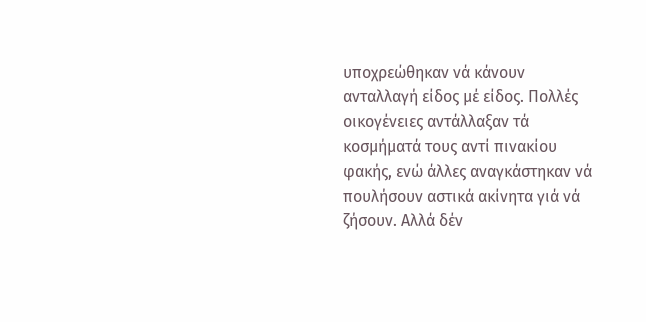υποχρεώθηκαν νά κάνουν ανταλλαγή είδος μέ είδος. Πολλές οικογένειες αντάλλαξαν τά κοσμήματά τους αντί πινακίου φακής, ενώ άλλες αναγκάστηκαν νά πουλήσουν αστικά ακίνητα γιά νά ζήσουν. Αλλά δέν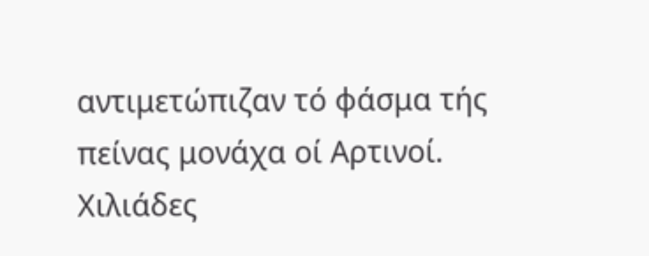αντιμετώπιζαν τό φάσμα τής πείνας μονάχα οί Αρτινοί. Χιλιάδες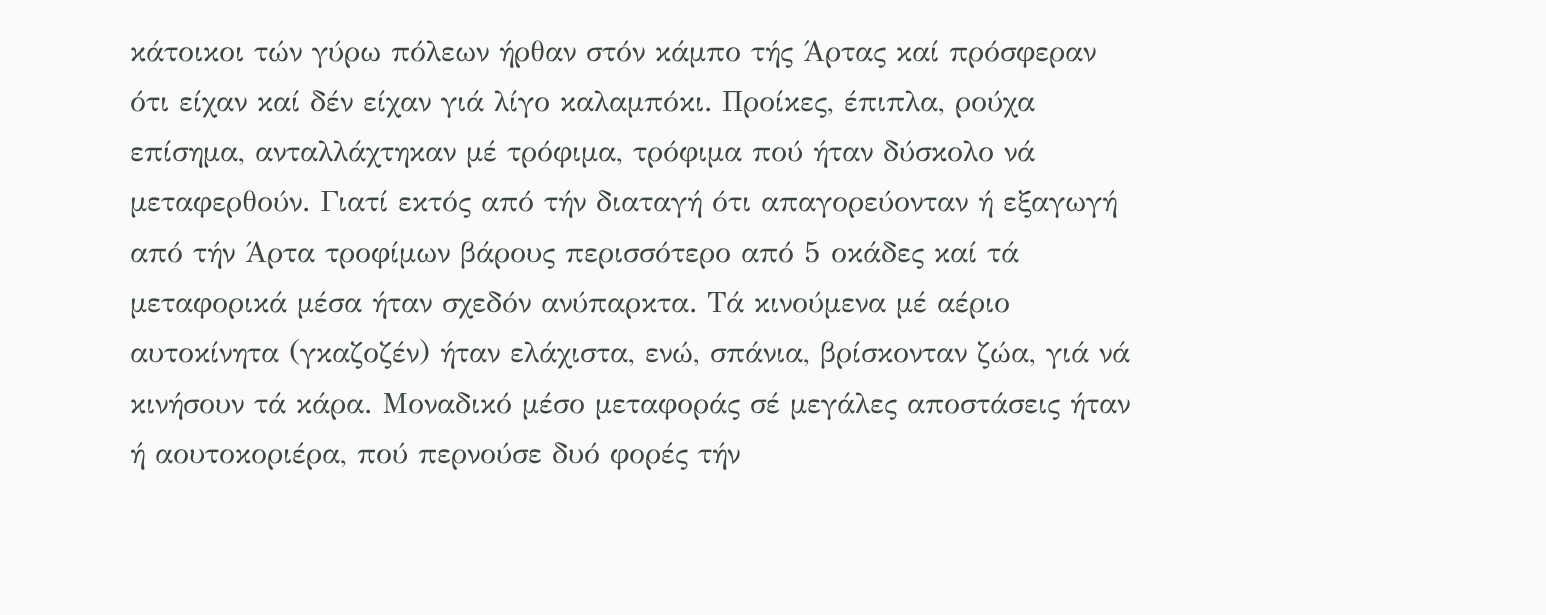κάτοικοι τών γύρω πόλεων ήρθαν στόν κάμπο τής Άρτας καί πρόσφεραν ότι είχαν καί δέν είχαν γιά λίγο καλαμπόκι. Προίκες, έπιπλα, ρούχα επίσημα, ανταλλάχτηκαν μέ τρόφιμα, τρόφιμα πού ήταν δύσκολο νά μεταφερθούν. Γιατί εκτός από τήν διαταγή ότι απαγορεύονταν ή εξαγωγή από τήν Άρτα τροφίμων βάρους περισσότερο από 5 οκάδες καί τά μεταφορικά μέσα ήταν σχεδόν ανύπαρκτα. Τά κινούμενα μέ αέριο αυτοκίνητα (γκαζοζέν) ήταν ελάχιστα, ενώ, σπάνια, βρίσκονταν ζώα, γιά νά κινήσουν τά κάρα. Μοναδικό μέσο μεταφοράς σέ μεγάλες αποστάσεις ήταν ή αουτοκοριέρα, πού περνούσε δυό φορές τήν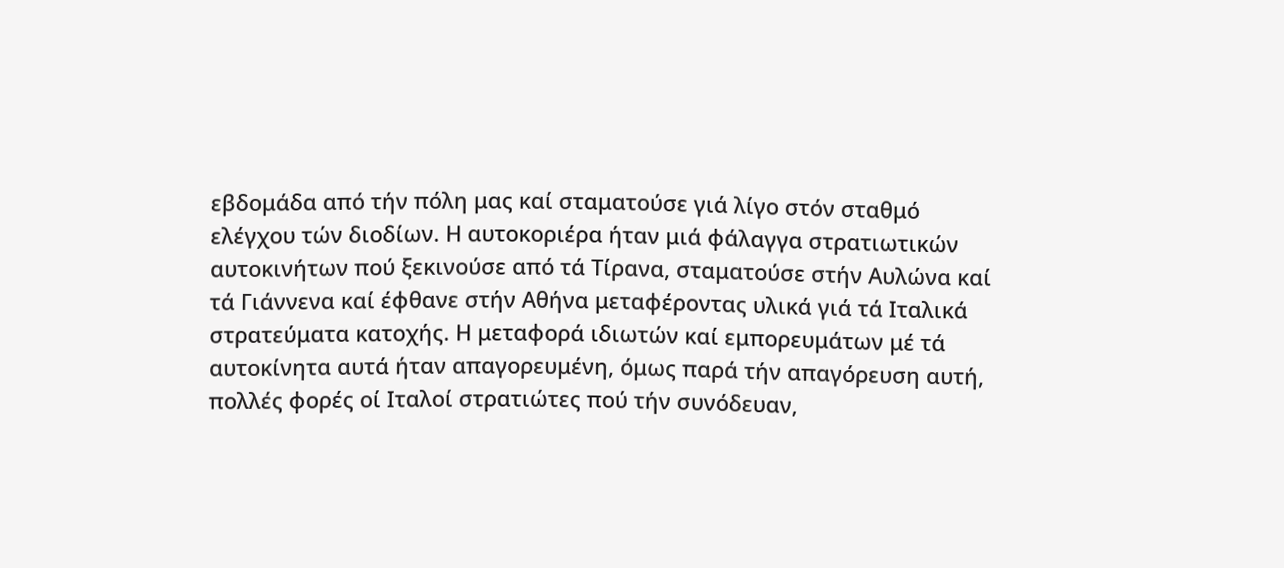εβδομάδα από τήν πόλη μας καί σταματούσε γιά λίγο στόν σταθμό ελέγχου τών διοδίων. Η αυτοκοριέρα ήταν μιά φάλαγγα στρατιωτικών αυτοκινήτων πού ξεκινούσε από τά Τίρανα, σταματούσε στήν Αυλώνα καί τά Γιάννενα καί έφθανε στήν Αθήνα μεταφέροντας υλικά γιά τά Ιταλικά στρατεύματα κατοχής. Η μεταφορά ιδιωτών καί εμπορευμάτων μέ τά αυτοκίνητα αυτά ήταν απαγορευμένη, όμως παρά τήν απαγόρευση αυτή, πολλές φορές οί Ιταλοί στρατιώτες πού τήν συνόδευαν,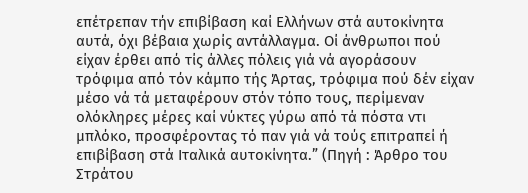επέτρεπαν τήν επιβίβαση καί Ελλήνων στά αυτοκίνητα αυτά, όχι βέβαια χωρίς αντάλλαγμα. Οί άνθρωποι πού είχαν έρθει από τίς άλλες πόλεις γιά νά αγοράσουν τρόφιμα από τόν κάμπο τής Άρτας, τρόφιμα πού δέν είχαν μέσο νά τά μεταφέρουν στόν τόπο τους, περίμεναν ολόκληρες μέρες καί νύκτες γύρω από τά πόστα ντι μπλόκο, προσφέροντας τό παν γιά νά τούς επιτραπεί ή επιβίβαση στά Ιταλικά αυτοκίνητα.” (Πηγή : Άρθρο του Στράτου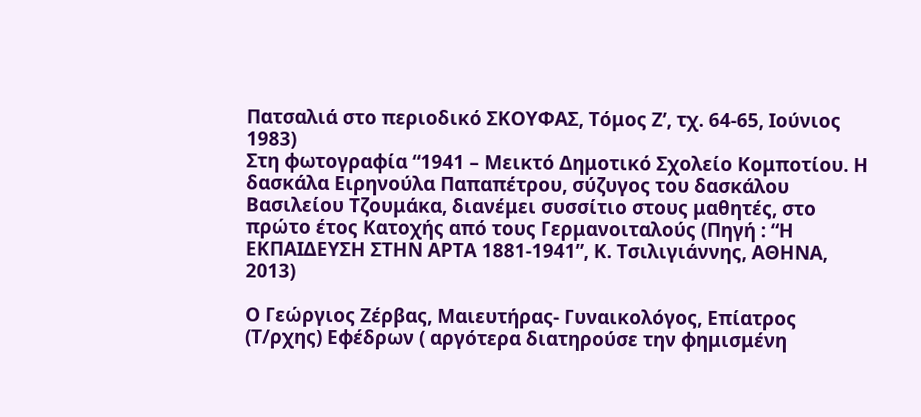Πατσαλιά στο περιοδικό ΣΚΟΥΦΑΣ, Τόμος Ζ’, τχ. 64-65, Ιούνιος 1983)
Στη φωτογραφία “1941 – Μεικτό Δημοτικό Σχολείο Κομποτίου. Η δασκάλα Ειρηνούλα Παπαπέτρου, σύζυγος του δασκάλου Βασιλείου Τζουμάκα, διανέμει συσσίτιο στους μαθητές, στο πρώτο έτος Κατοχής από τους Γερμανοιταλούς (Πηγή : “Η ΕΚΠΑΙΔΕΥΣΗ ΣΤΗΝ ΑΡΤΑ 1881-1941”, Κ. Τσιλιγιάννης, AΘΗΝΑ, 2013)

Ο Γεώργιος Ζέρβας, Μαιευτήρας- Γυναικολόγος, Επίατρος (Τ/ρχης) Εφέδρων ( αργότερα διατηρούσε την φημισμένη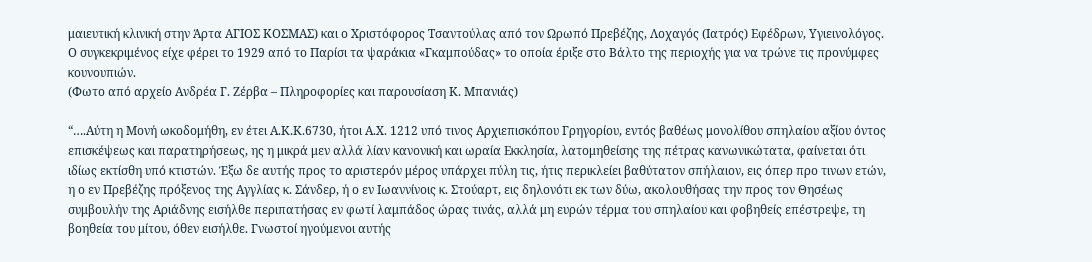μαιευτική κλινική στην Άρτα ΑΓΙΟΣ ΚΟΣΜΑΣ) και ο Χριστόφορος Τσαντούλας από τον Ωρωπό Πρεβέζης, Λοχαγός (Ιατρός) Εφέδρων, Υγιεινολόγος. Ο συγκεκριμένος είχε φέρει το 1929 από το Παρίσι τα ψαράκια «Γκαμπούδας» το οποία έριξε στο Βάλτο της περιοχής για να τρώνε τις προνύμφες κουνουπιών.
(Φωτο από αρχείο Ανδρέα Γ. Ζέρβα – Πληροφορίες και παρουσίαση Κ. Μπανιάς)

“….Αύτη η Μονή ωκοδομήθη, εν έτει Α.Κ.Κ.6730, ήτοι Α.Χ. 1212 υπό τινος Αρχιεπισκόπου Γρηγορίου, εντός βαθέως μονολίθου σπηλαίου αξίου όντος επισκέψεως και παρατηρήσεως, ης η μικρά μεν αλλά λίαν κανονική και ωραία Εκκλησία, λατομηθείσης της πέτρας κανωνικώτατα, φαίνεται ότι ιδίως εκτίσθη υπό κτιστών. Έξω δε αυτής προς το αριστερόν μέρος υπάρχει πύλη τις, ήτις περικλείει βαθύτατον σπήλαιον, εις όπερ προ τινων ετών, η ο εν Πρεβέζης πρόξενος της Αγγλίας κ. Σάνδερ, ή ο εν Ιωαννίνοις κ. Στούαρτ, εις δηλονότι εκ των δύω, ακολουθήσας την προς τον Θησέως συμβουλήν της Αριάδνης εισήλθε περιπατήσας εν φωτί λαμπάδος ώρας τινάς, αλλά μη ευρών τέρμα του σπηλαίου και φοβηθείς επέστρεψε, τη βοηθεία του μίτου, όθεν εισήλθε. Γνωστοί ηγούμενοι αυτής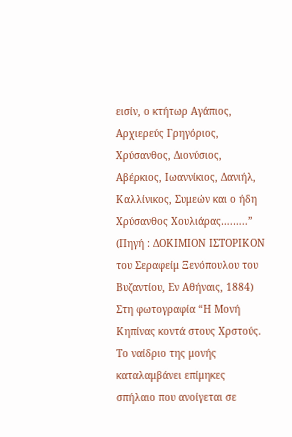εισίν, ο κτήτωρ Αγάπιος, Αρχιερεύς Γρηγόριος, Χρύσανθος, Διονύσιος, Αβέρκιος, Ιωαννίκιος, Δανιήλ, Καλλίνικος, Συμεών και ο ήδη Χρύσανθος Χουλιάρας….…..” (Πηγή : ΔΟΚΙΜΙΟΝ ΙΣΤΟΡΙΚΟΝ του Σεραφείμ Ξενόπουλου του Βυζαντίου, Εν Αθήναις, 1884)
Στη φωτογραφία “Η Μονή Κηπίνας κοντά στους Χρστούς. Το ναίδριο της μονής καταλαμβάνει επίμηκες σπήλαιο που ανοίγεται σε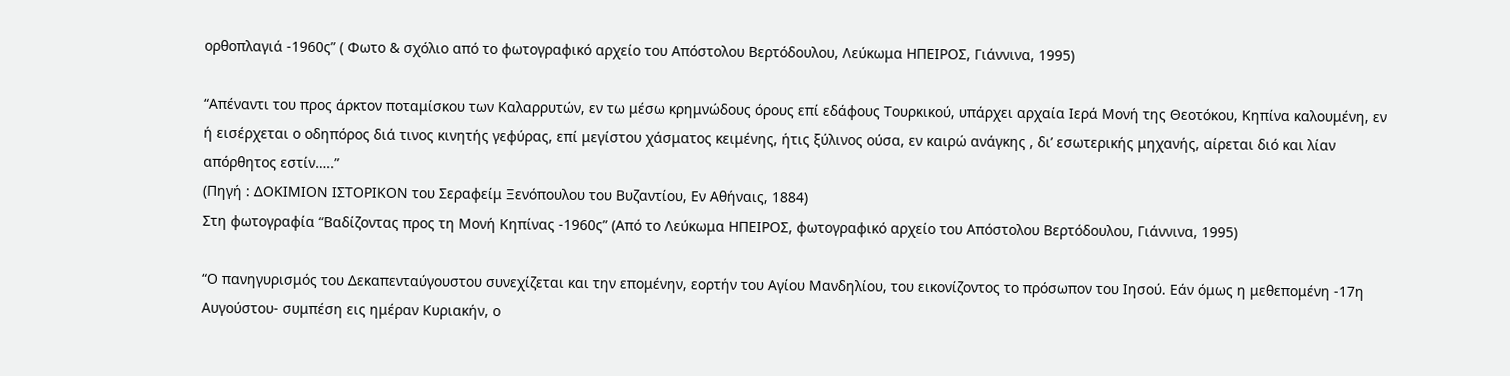ορθοπλαγιά -1960ς” ( Φωτο & σχόλιο από το φωτογραφικό αρχείο του Απόστολου Βερτόδουλου, Λεύκωμα ΗΠΕΙΡΟΣ, Γιάννινα, 1995)

“Απέναντι του προς άρκτον ποταμίσκου των Καλαρρυτών, εν τω μέσω κρημνώδους όρους επί εδάφους Τουρκικού, υπάρχει αρχαία Ιερά Μονή της Θεοτόκου, Κηπίνα καλουμένη, εν ή εισέρχεται ο οδηπόρος διά τινος κινητής γεφύρας, επί μεγίστου χάσματος κειμένης, ήτις ξύλινος ούσα, εν καιρώ ανάγκης , δι’ εσωτερικής μηχανής, αίρεται διό και λίαν απόρθητος εστίν…..”
(Πηγή : ΔΟΚΙΜΙΟΝ ΙΣΤΟΡΙΚΟΝ του Σεραφείμ Ξενόπουλου του Βυζαντίου, Εν Αθήναις, 1884)
Στη φωτογραφία “Βαδίζοντας προς τη Μονή Κηπίνας -1960ς” (Από το Λεύκωμα ΗΠΕΙΡΟΣ, φωτογραφικό αρχείο του Απόστολου Βερτόδουλου, Γιάννινα, 1995)

“Ο πανηγυρισμός του Δεκαπενταύγουστου συνεχίζεται και την επομένην, εορτήν του Αγίου Μανδηλίου, του εικονίζοντος το πρόσωπον του Ιησού. Εάν όμως η μεθεπομένη -17η Αυγούστου- συμπέση εις ημέραν Κυριακήν, ο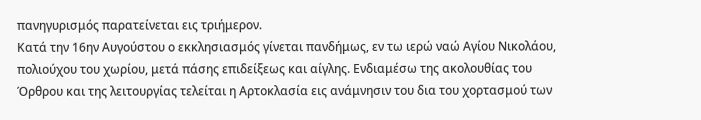πανηγυρισμός παρατείνεται εις τριήμερον.
Κατά την 16ην Αυγούστου ο εκκλησιασμός γίνεται πανδήμως, εν τω ιερώ ναώ Αγίου Νικολάου, πολιούχου του χωρίου, μετά πάσης επιδείξεως και αίγλης. Ενδιαμέσω της ακολουθίας του Όρθρου και της λειτουργίας τελείται η Αρτοκλασία εις ανάμνησιν του δια του χορτασμού των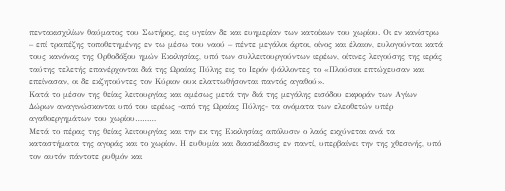πεντακισχιλίων θαύματος του Σωτήρος, εις υγείαν δε και ευημερίαν των κατοίκων του χωρίου. Οι εν κανίστρω – επί τραπέζης τοποθετημένης εν τω μέσω του ναού – πέντε μεγάλοι άρτοι, οίνος και έλαιον, ευλογούνται κατά τους κανόνας της Ορθοδόξου ημών Εκκλησίας, υπό των συλλειτουργούντων ιερέων, οίτινες λειγούσης της ιεράς ταύτης τελετής επανέρχονται διά της Ωραίας Πύλης εις το Ιερόν ψάλλοντες το «Πλούσιοι επτώχευσαν και επείνασαν, οι δε εκζητούντες τον Κύριον ουκ ελαττωθήσονται παντός αγαθού».
Κατά το μέσον της θείας λειτουργίας και αμέσως μετά την διά της μεγάλης εισόδου εκφοράν των Αγίων Δώρων αναγινώσκονται υπό του ιερέως -από της Ωραίας Πύλης- τα ονόματα των ελεοθετών υπέρ αγαθοεργημάτων του χωρίου………
Μετά το πέρας της θείας λειτουργίας και την εκ της Εκκλησίας απόλυσιν ο λαός εκχύνεται ανά τα καταστήματα της αγοράς και το χωρίον. Η ευθυμία και διασκέδασις εν παντί, υπερβαίνει την της χθεσινής, υπό τον αυτόν πάντοτε ρυθμόν και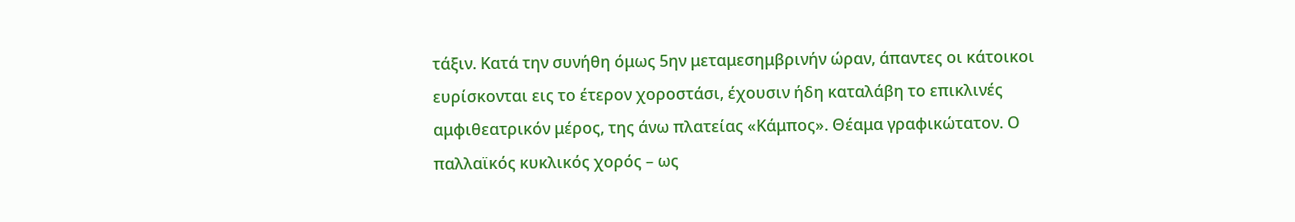τάξιν. Κατά την συνήθη όμως 5ην μεταμεσημβρινήν ώραν, άπαντες οι κάτοικοι ευρίσκονται εις το έτερον χοροστάσι, έχουσιν ήδη καταλάβη το επικλινές αμφιθεατρικόν μέρος, της άνω πλατείας «Κάμπος». Θέαμα γραφικώτατον. Ο παλλαϊκός κυκλικός χορός – ως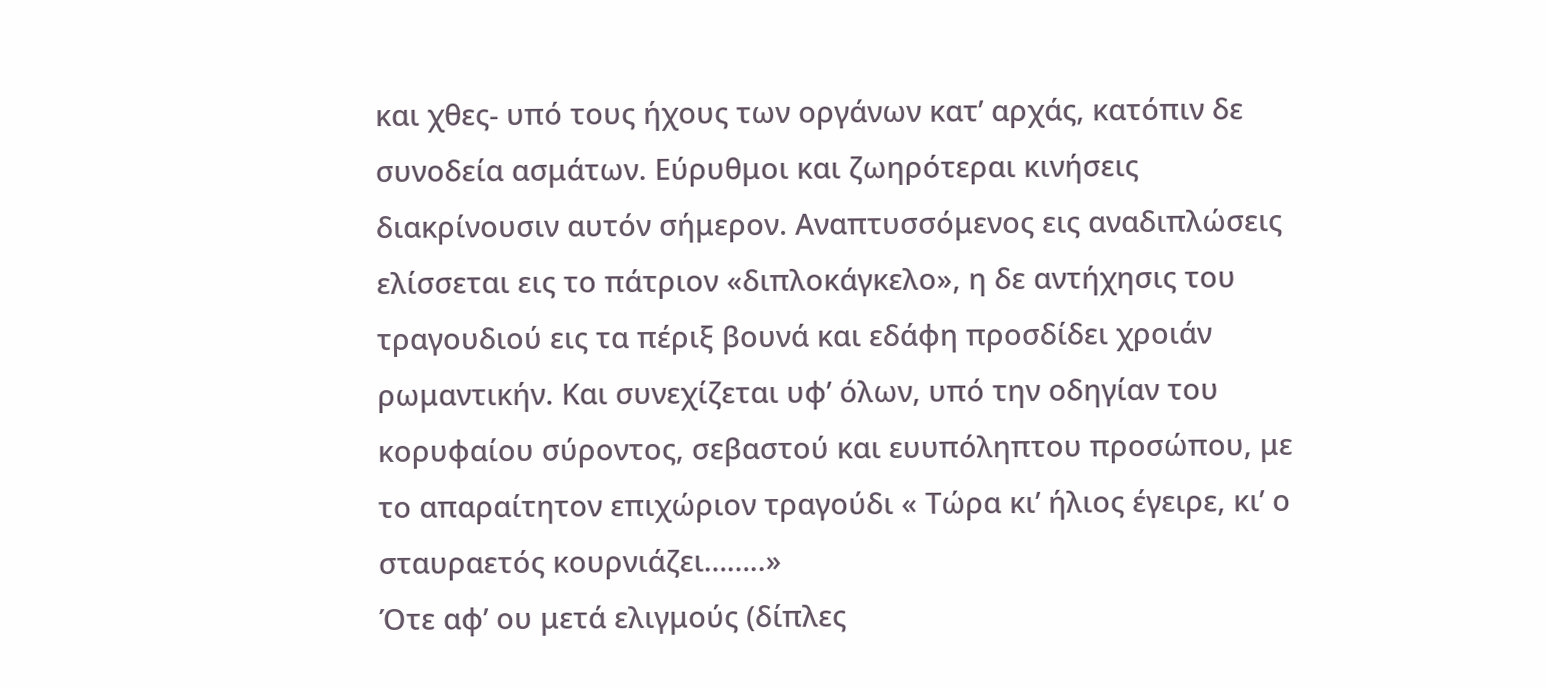και χθες- υπό τους ήχους των οργάνων κατ’ αρχάς, κατόπιν δε συνοδεία ασμάτων. Εύρυθμοι και ζωηρότεραι κινήσεις διακρίνουσιν αυτόν σήμερον. Αναπτυσσόμενος εις αναδιπλώσεις ελίσσεται εις το πάτριον «διπλοκάγκελο», η δε αντήχησις του τραγουδιού εις τα πέριξ βουνά και εδάφη προσδίδει χροιάν ρωμαντικήν. Και συνεχίζεται υφ’ όλων, υπό την οδηγίαν του κορυφαίου σύροντος, σεβαστού και ευυπόληπτου προσώπου, με το απαραίτητον επιχώριον τραγούδι « Τώρα κι’ ήλιος έγειρε, κι’ ο σταυραετός κουρνιάζει……..»
Ότε αφ’ ου μετά ελιγμούς (δίπλες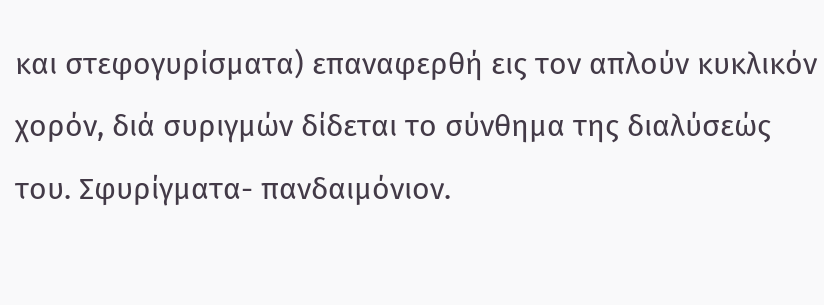και στεφογυρίσματα) επαναφερθή εις τον απλούν κυκλικόν χορόν, διά συριγμών δίδεται το σύνθημα της διαλύσεώς του. Σφυρίγματα- πανδαιμόνιον.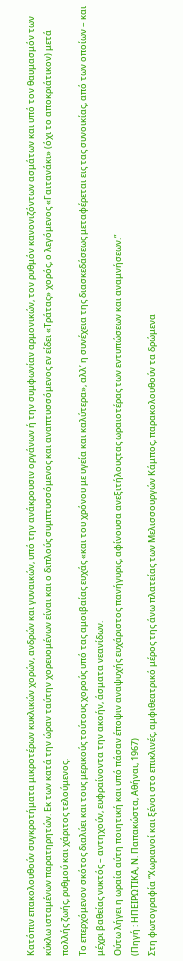Κατόπιν επακολουθούν συγκροτήματα μικροτέρων κυκλικών χορών, ανδρών και γυναικών, υπό την ανάκρουσιν οργάνων ή την συμφωνίαν αρμονικών, τον ρυθμόν κανονιζόντων ασμάτων και υπό τον θαυμασμόν των κύκλω ισταμένων παρατηρητών. Εκ των κατά την ώραν ταύτην χορευομένων είναι και ο διπλούς συμπτυσσόμενος και αναπτυσσόμενος εν είδει «Τράτας» χορός, ο λεγόμενος «Γαιτανάκι» (όχι το αποκριάτικον) μετά πολλής ζωής, ρυθμού και χάριτος τελούμενος.
Το επερχόμενον σκότος διαλύει και τους μερικούς τούτους χορούς υπό τας αμοιβαίας ευχάς «και του χρόνου με υγεία και καλύτερα», αλλ’ η συνέχεια της διασκεδάσεως μεταφέρεται εις τας συνοικίας, από των οποίων – και μέχρι βαθείας νυκτός – αντηχούν, ευφραίνοντα την ακοήν, άσματα νεανίδων.
Ούτω λήγει η ωραία αύτη ποιητική και υπό πάσαν έποψιν αναψυχής ευχάριστος πανήγυρις, αφίνουσα ανεξιτήλουςτας ωραιοτέρας των εντυπώσεων και αναμνήσεων.”
(Πηγή : ΗΠΕΙΡΩΤΙΚΑ, Ν. Παπακώστα, Αθήναι, 1967)
Στη φωτογραφία “Χωριανοί και ξένοι στο επικλινές, αμφιθεατρικό μέρος της άνω πλατείας των Μελισσουργών Κάμπος, παρακολουθούν τα δρώμενα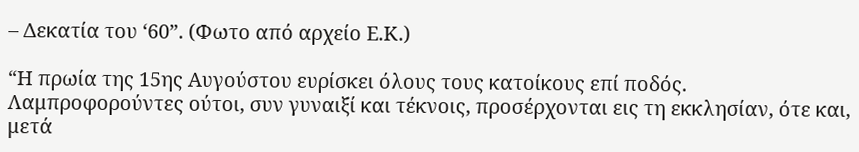– Δεκατία του ‘60”. (Φωτο από αρχείο Ε.Κ.)

“Η πρωία της 15ης Αυγούστου ευρίσκει όλους τους κατοίκους επί ποδός. Λαμπροφορούντες ούτοι, συν γυναιξί και τέκνοις, προσέρχονται εις τη εκκλησίαν, ότε και, μετά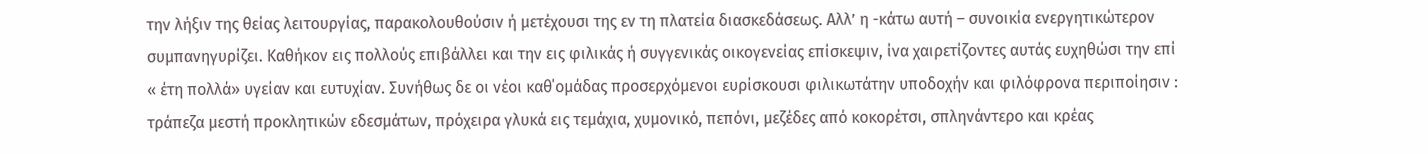την λήξιν της θείας λειτουργίας, παρακολουθούσιν ή μετέχουσι της εν τη πλατεία διασκεδάσεως. Αλλ’ η -κάτω αυτή – συνοικία ενεργητικώτερον συμπανηγυρίζει. Καθήκον εις πολλούς επιβάλλει και την εις φιλικάς ή συγγενικάς οικογενείας επίσκεψιν, ίνα χαιρετίζοντες αυτάς ευχηθώσι την επί « έτη πολλά» υγείαν και ευτυχίαν. Συνήθως δε οι νέοι καθ΄ομάδας προσερχόμενοι ευρίσκουσι φιλικωτάτην υποδοχήν και φιλόφρονα περιποίησιν : τράπεζα μεστή προκλητικών εδεσμάτων, πρόχειρα γλυκά εις τεμάχια, χυμονικό, πεπόνι, μεζέδες από κοκορέτσι, σπληνάντερο και κρέας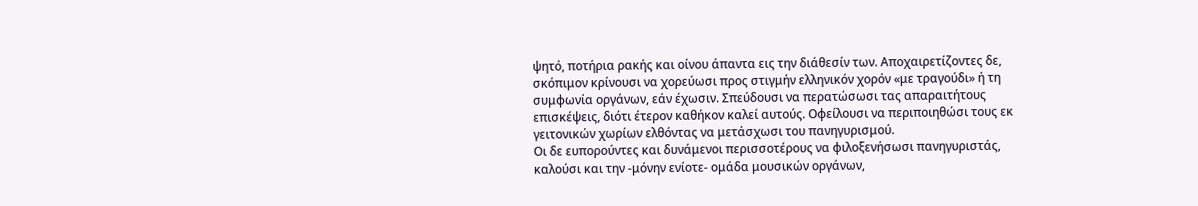ψητό, ποτήρια ρακής και οίνου άπαντα εις την διάθεσίν των. Αποχαιρετίζοντες δε, σκόπιμον κρίνουσι να χορεύωσι προς στιγμήν ελληνικόν χορόν «με τραγούδι» ή τη συμφωνία οργάνων, εάν έχωσιν. Σπεύδουσι να περατώσωσι τας απαραιτήτους επισκέψεις, διότι έτερον καθήκον καλεί αυτούς. Οφείλουσι να περιποιηθώσι τους εκ γειτονικών χωρίων ελθόντας να μετάσχωσι του πανηγυρισμού.
Οι δε ευπορούντες και δυνάμενοι περισσοτέρους να φιλοξενήσωσι πανηγυριστάς, καλούσι και την -μόνην ενίοτε- ομάδα μουσικών οργάνων,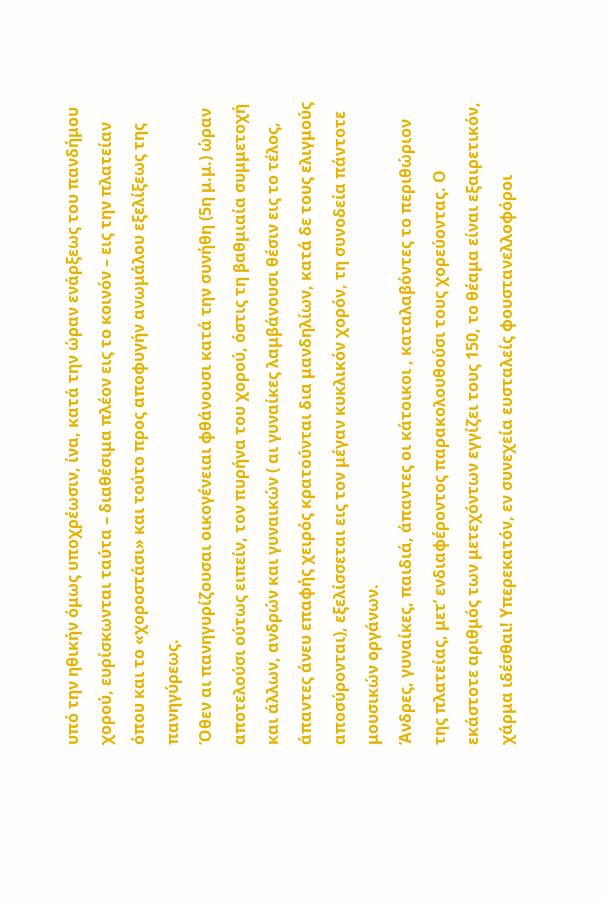υπό την ηθικήν όμως υποχρέωσιν, ίνα, κατά την ώραν ενάρξεως του πανδήμου χορού, ευρίσκωνται ταύτα – διαθέσιμα πλέον εις το κοινόν – εις την πλατείαν όπου και το «χοροστάσι» και τούτο προς αποφυγήν ανωμάλου εξελίξεως της πανηγύρεως.
Όθεν αι πανηγυρίζουσαι οικογένειαι φθάνουσι κατά την συνήθη (5η μ.μ.) ώραν αποτελούσι ούτως ειπείν, τον πυρήνα του χορού, όστις τη βαθμιαία συμμετοχή και άλλων, ανδρών και γυναικών ( αι γυναίκες λαμβάνουσι θέσιν εις το τέλος, άπαντες άνευ επαφής χειρός κρατούνται δια μανδηλίων, κατά δε τους ελιγμούς αποσύρονται), εξελίσσεται εις τον μέγαν κυκλικόν χορόν, τη συνοδεία πάντοτε μουσικών οργάνων.
Άνδρες, γυναίκες, παιδιά, άπαντες οι κάτοικοι , καταλαβόντες το περιθώριον της πλατείας, μετ’ ενδιαφέροντος παρακολουθούσι τους χορεύοντας. Ο εκάστοτε αριθμός των μετεχόντων εγγίζει τους 150, το θέαμα είναι εξαιρετικόν, χάρμα ιδέσθαι! Υπερεκατόν, εν συνεχεία ευσταλείς φουστανελλοφόροι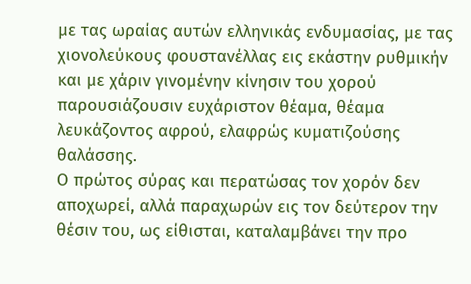με τας ωραίας αυτών ελληνικάς ενδυμασίας, με τας χιονολεύκους φουστανέλλας εις εκάστην ρυθμικήν και με χάριν γινομένην κίνησιν του χορού παρουσιάζουσιν ευχάριστον θέαμα, θέαμα λευκάζοντος αφρού, ελαφρώς κυματιζούσης θαλάσσης.
Ο πρώτος σύρας και περατώσας τον χορόν δεν αποχωρεί, αλλά παραχωρών εις τον δεύτερον την θέσιν του, ως είθισται, καταλαμβάνει την προ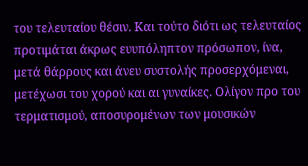του τελευταίου θέσιν. Και τούτο διότι ως τελευταίος προτιμάται άκρως ευυπόληπτον πρόσωπον, ίνα, μετά θάρρους και άνευ συστολής προσερχόμεναι, μετέχωσι του χορού και αι γυναίκες. Ολίγον προ του τερματισμού, αποσυρομένων των μουσικών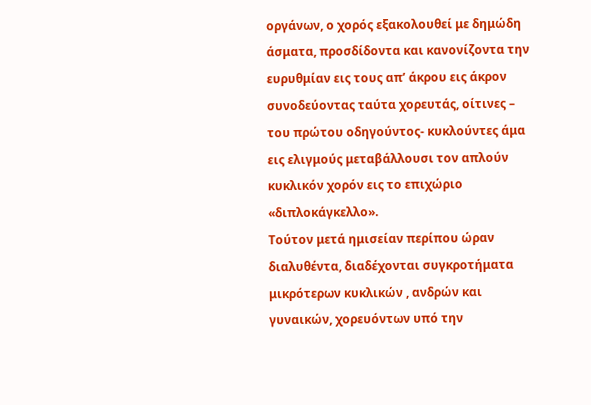οργάνων, ο χορός εξακολουθεί με δημώδη άσματα, προσδίδοντα και κανονίζοντα την ευρυθμίαν εις τους απ’ άκρου εις άκρον συνοδεύοντας ταύτα χορευτάς, οίτινες – του πρώτου οδηγούντος- κυκλούντες άμα εις ελιγμούς μεταβάλλουσι τον απλούν κυκλικόν χορόν εις το επιχώριο «διπλοκάγκελλο».
Τούτον μετά ημισείαν περίπου ώραν διαλυθέντα, διαδέχονται συγκροτήματα μικρότερων κυκλικών , ανδρών και γυναικών, χορευόντων υπό την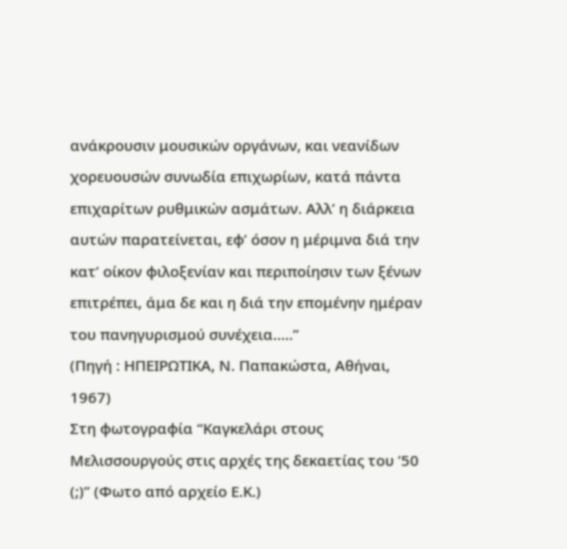ανάκρουσιν μουσικών οργάνων, και νεανίδων χορευουσών συνωδία επιχωρίων, κατά πάντα επιχαρίτων ρυθμικών ασμάτων. Αλλ’ η διάρκεια αυτών παρατείνεται, εφ’ όσον η μέριμνα διά την κατ’ οίκον φιλοξενίαν και περιποίησιν των ξένων επιτρέπει, άμα δε και η διά την επομένην ημέραν του πανηγυρισμού συνέχεια…..”
(Πηγή : ΗΠΕΙΡΩΤΙΚΑ, Ν. Παπακώστα, Αθήναι, 1967)
Στη φωτογραφία “Καγκελάρι στους Μελισσουργούς στις αρχές της δεκαετίας του ’50 (;)” (Φωτο από αρχείο Ε.Κ.)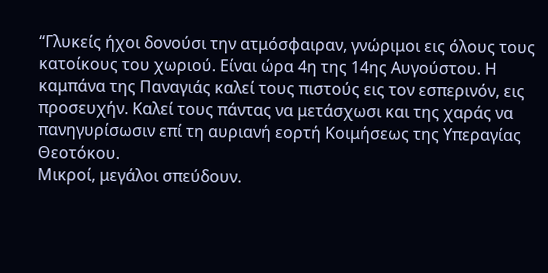“Γλυκείς ήχοι δονούσι την ατμόσφαιραν, γνώριμοι εις όλους τους κατοίκους του χωριού. Είναι ώρα 4η της 14ης Αυγούστου. Η καμπάνα της Παναγιάς καλεί τους πιστούς εις τον εσπερινόν, εις προσευχήν. Καλεί τους πάντας να μετάσχωσι και της χαράς να πανηγυρίσωσιν επί τη αυριανή εορτή Κοιμήσεως της Υπεραγίας Θεοτόκου.
Μικροί, μεγάλοι σπεύδουν.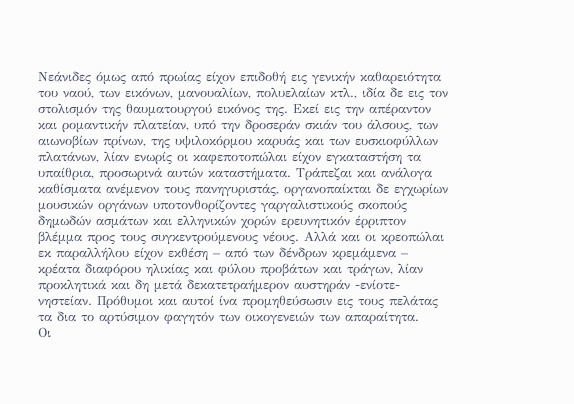Νεάνιδες όμως από πρωίας είχον επιδοθή εις γενικήν καθαρειότητα του ναού, των εικόνων, μανουαλίων, πολυελαίων κτλ., ιδία δε εις τον στολισμόν της θαυματουργού εικόνος της. Εκεί εις την απέραντον και ρομαντικήν πλατείαν, υπό την δροσεράν σκιάν του άλσους, των αιωνοβίων πρίνων, της υψιλοκόρμου καρυάς και των ευσκιοφύλλων πλατάνων, λίαν ενωρίς οι καφεποτοπώλαι είχον εγκαταστήση τα υπαίθρια, προσωρινά αυτών καταστήματα. Τράπεζαι και ανάλογα καθίσματα ανέμενον τους πανηγυριστάς, οργανοπαίκται δε εγχωρίων μουσικών οργάνων υποτονθορίζοντες γαργαλιστικούς σκοπούς δημωδών ασμάτων και ελληνικών χορών ερευνητικόν έρριπτον βλέμμα προς τους συγκεντρούμενους νέους. Αλλά και οι κρεοπώλαι εκ παραλλήλου είχον εκθέση – από των δένδρων κρεμάμενα – κρέατα διαφόρου ηλικίας και φύλου προβάτων και τράγων, λίαν προκλητικά και δη μετά δεκατετραήμερον αυστηράν -ενίοτε- νηστείαν. Πρόθυμοι και αυτοί ίνα προμηθεύσωσιν εις τους πελάτας τα δια το αρτύσιμον φαγητόν των οικογενειών των απαραίτητα.
Οι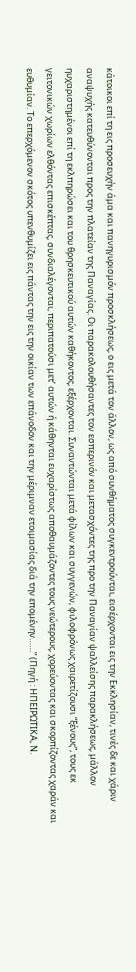κάτοικοι επί τη εις προσευχήν άμα και πανηγυρισμόν προσκλήσεως, ο εις μετά τον άλλον, ως από συνθήματος συγκεντρούνται, εισέρχονται εις την Εκκλησίαν, τινές δε και χάριν αναψυχής κατευθύνονται προς την πλατείαν της Παναγίας. Οι παρακολουθήσαντες τον εσπερινόν και μετασχόντες της προ την Παναγίαν ψαλλείσης παρακλήσεως, μάλλον ηυχαριστημένοι επί τη εκλπηρώσει και του θρησκευτικού αυτών καθήκοντος, εξέρχονται. Συναντώνται μετά φίλων και συγγενών, φιλοφρόνως χαιρετίζουσι “ξένους“, τους εκ γειτονικών χωρίων ελθόντας επισκέπτας, συνδιαλέγονται, περιπατούσι μετ’ αυτών ή κάθηνται ευχαρίστως αποθαυμάζοντες τους νεώτερους, χορεύοντας και σκορπίζοντας χαράν και ευθυμίαν. Το επερχόμενον σκότος υπενθυμίζει εις πάντας την εις την οικίαν των επάνοδον και την μέριμναν ετοιμασίας διά την επομένην……” (Πηγή : ΗΠΕΙΡΩΤΙΚΑ, Ν.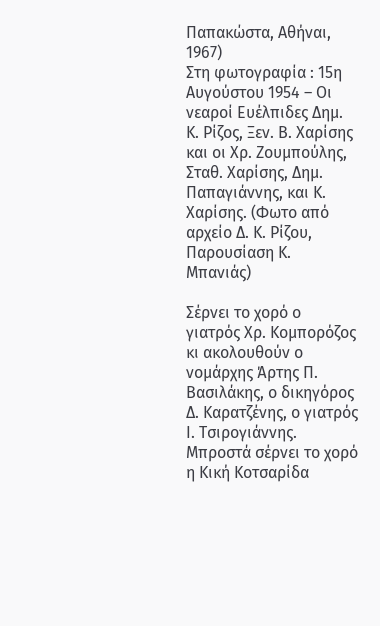Παπακώστα, Αθήναι, 1967)
Στη φωτογραφία : 15η Αυγούστου 1954 – Οι νεαροί Ευέλπιδες Δημ. Κ. Ρίζος, Ξεν. Β. Χαρίσης και οι Χρ. Ζουμπούλης, Σταθ. Χαρίσης, Δημ. Παπαγιάννης, και Κ. Χαρίσης. (Φωτο από αρχείο Δ. Κ. Ρίζου, Παρουσίαση Κ. Μπανιάς)

Σέρνει το χορό ο γιατρός Χρ. Κομπορόζος κι ακολουθούν ο νομάρχης Άρτης Π. Βασιλάκης, ο δικηγόρος Δ. Καρατζένης, ο γιατρός Ι. Τσιρογιάννης. Μπροστά σέρνει το χορό η Κική Κοτσαρίδα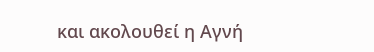και ακολουθεί η Αγνή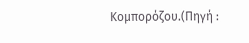Κομπορόζου.(Πηγή :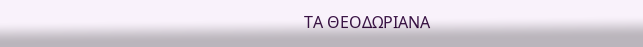ΤΑ ΘΕΟΔΩΡΙΑΝΑ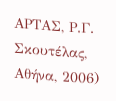ΑΡΤΑΣ, Ρ.Γ. Σκουτέλας, Αθήνα, 2006)